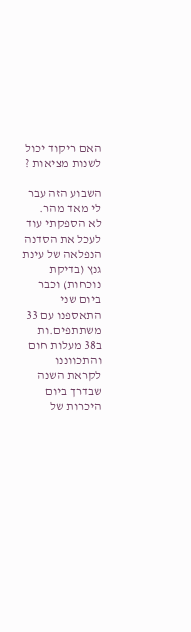האם ריקוד יכול לשנות מציאות ?

השבוע הזה עבר לי מאד מהר.
לא הספקתי עוד לעכל את הסדנה הנפלאה של עינת גנץ (בדיקת נוכחות) וכבר ביום שני התאספנו עם 33 משתתפים.ות ב38 מעלות חום והתכווננו לקראת השנה שבדרך ביום היכרות של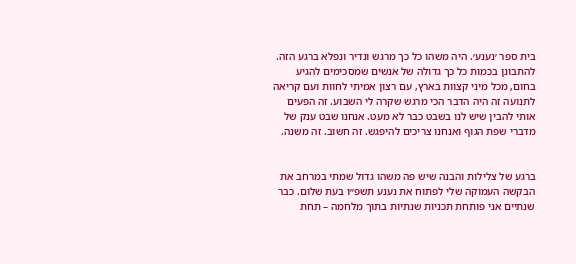בית ספר ׳נענע׳. היה משהו כל כך מרגש ונדיר ונפלא ברגע הזה. להתבונן בכמות כל כך גדולה של אנשים שמסכימים להגיע בחום, מכל מיני קצוות בארץ, עם רצון אמיתי לחוות ועם קריאה לתנועה זה היה הדבר הכי מרגש שקרה לי השבוע. זה הפעים אותי להבין שיש לנו בשבט כבר לא מעט. אנחנו שבט ענק של מדברי שפת הגוף ואנחנו צריכים להיפגש. זה חשוב. זה משנה.


ברגע של צלילות והבנה שיש פה משהו גדול שמתי במרחב את הבקשה העמוקה שלי לפתוח את נענע תשפ״ו בעת שלום. כבר שנתיים אני פותחת תכניות שנתיות בתוך מלחמה – תחת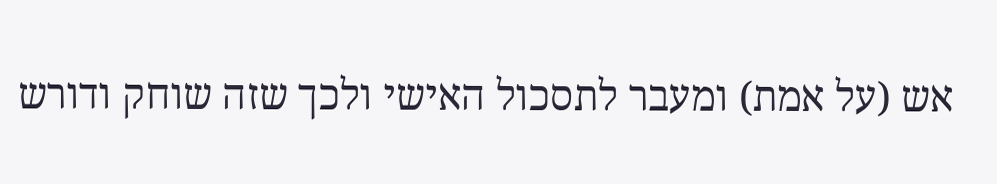אש (על אמת) ומעבר לתסכול האישי ולכך שזה שוחק ודורש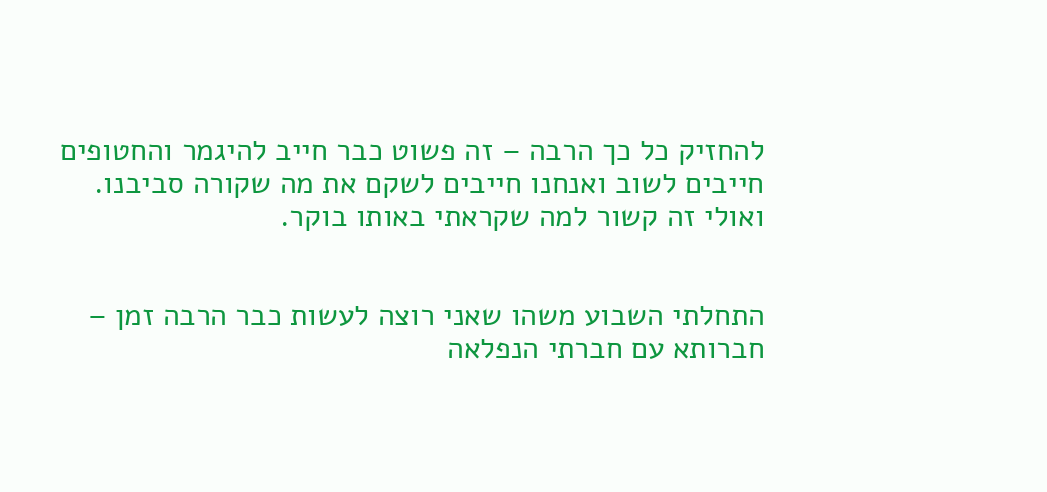להחזיק כל כך הרבה – זה פשוט כבר חייב להיגמר והחטופים חייבים לשוב ואנחנו חייבים לשקם את מה שקורה סביבנו.
ואולי זה קשור למה שקראתי באותו בוקר.


התחלתי השבוע משהו שאני רוצה לעשות כבר הרבה זמן – חברותא עם חברתי הנפלאה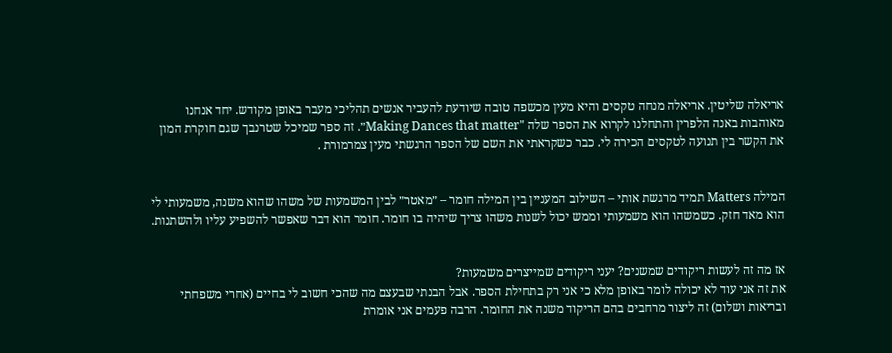אריאלה שליטין. אריאלה מנחה טקסים והיא מעין מכשפה טובה שיודעת להעביר אנשים תהליכי מעבר באופן מקודש. יחד אנחנו מאוהבות באנה הלפרין והתחלנו לקרוא את הספר שלה "Making Dances that matter״. זה ספר שמיכל שטרנבך שגם חוקרת המון את הקשר בין תנועה לטקסים הכירה לי. כבר כשקראתי את השם של הספר הרגשתי מעין צמרמורת .


המילה Matters תמיד מרגשת אותי – השילוב המעניין בין המילה חומר – ״מאטר״ לבין המשמעות של משהו שהוא משנה, משמעותי לי הוא מאד חזק. כשמשהו הוא משמעותי וממש יכול לשנות משהו צריך שיהיה בו חומר. חומר הוא דבר שאפשר להשפיע עליו ולהשתנות.


אז מה זה לעשות ריקודים שמשנים? יעני ריקודים שמייצרים משמעות?
את זה אני עוד לא יכולה לומר באופן מלא כי אני רק בתחילת הספר. אבל הבנתי שבעצם מה שהכי חשוב לי בחיים (אחרי משפחתי ובריאות ושלום) זה ליצור מרחבים בהם הריקוד משנה את החומר. הרבה פעמים אני אומרת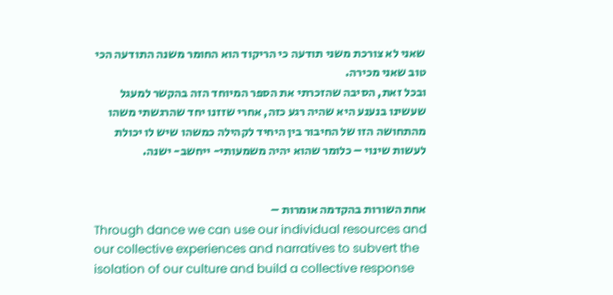שאני לא צורכת משני תודעה כי הריקוד הוא החומר משנה התודעה הכי טוב שאני מכירה.
ובכל זאת, הסיבה שהזכרתי את הספר המיוחד הזה בהקשר למעגל שעשינו בנענע היא שהיה רגע כזה, אחרי שזזנו יחד שהרגשתי משהו מהתחושה הזו של החיבור בין היחיד לקהילה כמשהו שיש לו יכולת לעשות שינוי – כלומר שהוא יהיה משמעותי- ייחשב- ישנה.


אחת השורות בהקדמה אומרות –
Through dance we can use our individual resources and our collective experiences and narratives to subvert the isolation of our culture and build a collective response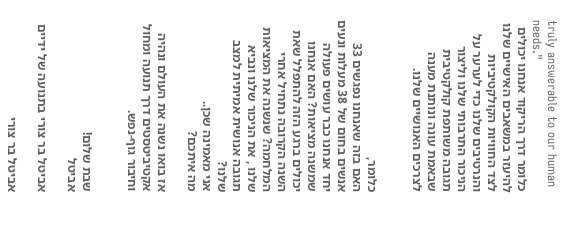truly answerable to our human needs."
כלומר דרך הריקוד אנחנו יכולים להיעזר במשאבים האישיים שלנו לצד החוויות הקולקטיביות והנרטיבים שלנו כדי לערער על הניכור התרבותי שלנו וליצור תגובה משותפת קולקטיבית שבאמת עונה ונותנת מענה לצרכים האנושיים שלנו.


כלומר,
האם בזה שאנחנו נפגשים 33 אנשים בחום של 38 מעלות ונעים יחד אנחנו כבר עושים פעולה שמשנה מציאות? האם אנחנו יכולים ברגע הזה להתפלל שאת השנה הקרובה נתחיל אחרי המלחמה? שנשנה את המציאות שלנו , את הניכור שלנו ונביא תגובה אנושית אמיתית למצב שלנו?
אני מאמינה שכן..
מה איתכם?

אז בואו נשנה את העולם ונהיה אקטיביטסטים דרך תנועה ומחול וחיבור גוף-נפש.


שבת שלום!
אביטל

אביטל בר צורי בתנועה של ידיים

אביטל בר צורי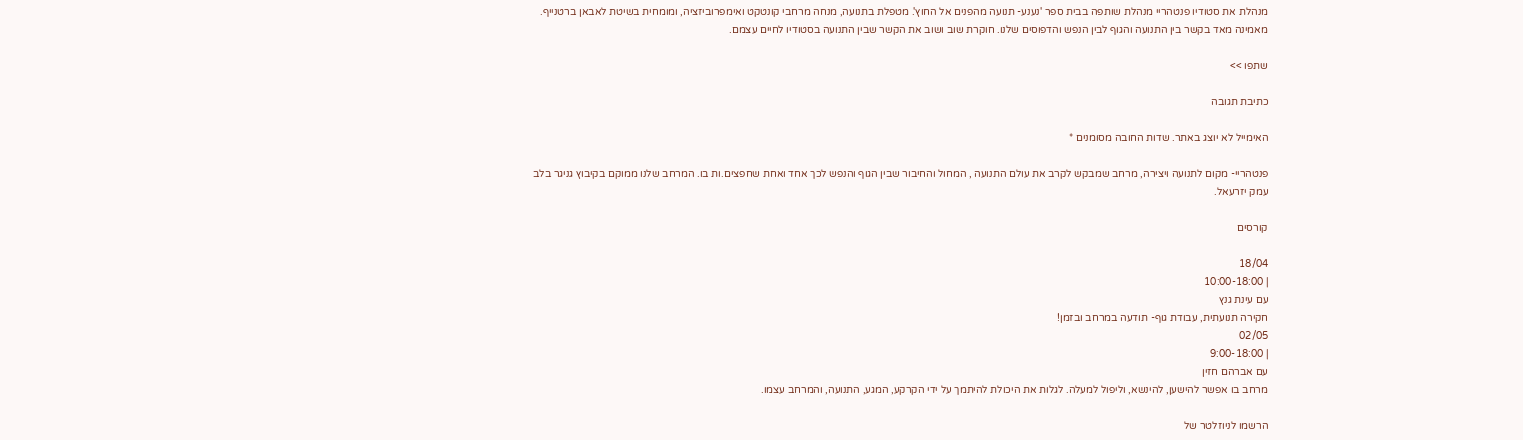מנהלת את סטודיו פנטהריי מנהלת שותפה בבית ספר 'נענע- תנועה מהפנים אל החוץ'. מטפלת בתנועה, מנחה מרחבי קונטקט ואימפרוביזציה, ומומחית בשיטת לאבאן ברטנייף. מאמינה מאד בקשר בין התנועה והגוף לבין הנפש והדפוסים שלנו. חוקרת שוב ושוב את הקשר שבין התנועה בסטודיו לחיים עצמם.

שתפו >>

כתיבת תגובה

האימייל לא יוצג באתר. שדות החובה מסומנים *

פנטהריי- מקום לתנועה ויצירה, מרחב שמבקש לקרב את עולם התנועה , המחול והחיבור שבין הגוף והנפש לכך אחד ואחת שחפצים.ות בו. המרחב שלנו ממוקם בקיבוץ גניגר בלב עמק יזרעאל.

קורסים

18/04
| 10:00-18:00
עם עינת גנץ
חקירה תנועתית, עבודת גוף- תודעה במרחב ובזמן!
02/05
| 9:00-18:00
עם אברהם חזין
מרחב בו אפשר להישען, להינשא, וליפול למעלה. לגלות את היכולת להיתמך על ידי הקרקע, המגע, התנועה, והמרחב עצמו.

הרשמו לניוזלטר של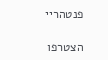פנטהריי

הצטרפו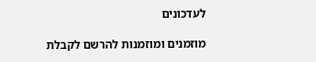לעדכונים

מוזמנים ומוזמנות להרשם לקבלת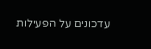עדכונים על הפעילות